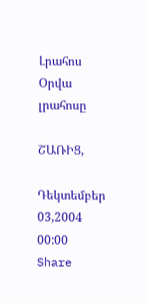Լրահոս
Օրվա լրահոսը

ՇԱՌԻՑ,

Դեկտեմբեր 03,2004 00:00 Share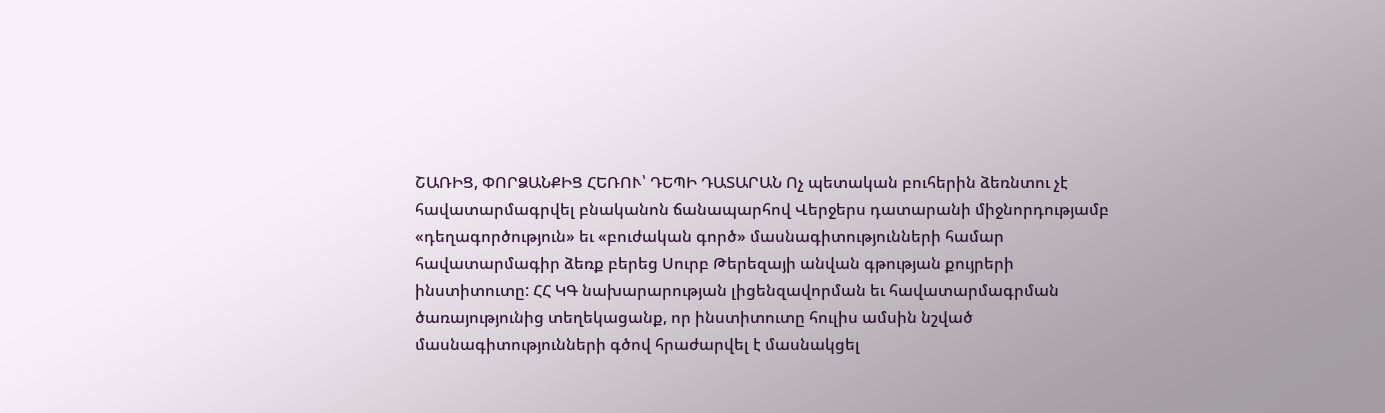ՇԱՌԻՑ, ՓՈՐՁԱՆՔԻՑ ՀԵՌՈՒ՝ ԴԵՊԻ ԴԱՏԱՐԱՆ Ոչ պետական բուհերին ձեռնտու չէ հավատարմագրվել բնականոն ճանապարհով Վերջերս դատարանի միջնորդությամբ «դեղագործություն» եւ «բուժական գործ» մասնագիտությունների համար հավատարմագիր ձեռք բերեց Սուրբ Թերեզայի անվան գթության քույրերի ինստիտուտը: ՀՀ ԿԳ նախարարության լիցենզավորման եւ հավատարմագրման ծառայությունից տեղեկացանք, որ ինստիտուտը հուլիս ամսին նշված մասնագիտությունների գծով հրաժարվել է մասնակցել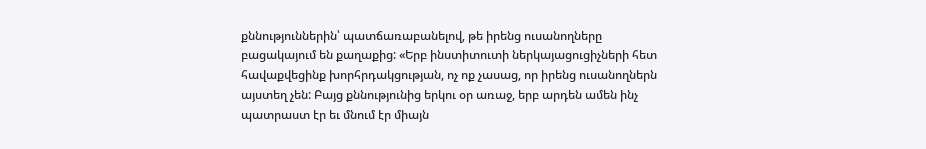քննություններին՝ պատճառաբանելով, թե իրենց ուսանողները բացակայում են քաղաքից: «Երբ ինստիտուտի ներկայացուցիչների հետ հավաքվեցինք խորհրդակցության, ոչ ոք չասաց, որ իրենց ուսանողներն այստեղ չեն: Բայց քննությունից երկու օր առաջ, երբ արդեն ամեն ինչ պատրաստ էր եւ մնում էր միայն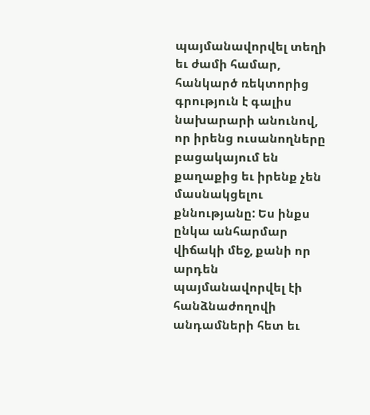պայմանավորվել տեղի եւ ժամի համար, հանկարծ ռեկտորից գրություն է գալիս նախարարի անունով, որ իրենց ուսանողները բացակայում են քաղաքից եւ իրենք չեն մասնակցելու քննությանը: Ես ինքս ընկա անհարմար վիճակի մեջ, քանի որ արդեն պայմանավորվել էի հանձնաժողովի անդամների հետ եւ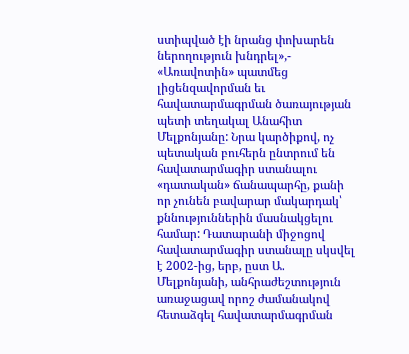ստիպված էի նրանց փոխարեն ներողություն խնդրել»,- «Առավոտին» պատմեց լիցենզավորման եւ հավատարմագրման ծառայության պետի տեղակալ Անահիտ Մելքոնյանը: Նրա կարծիքով, ոչ պետական բուհերն ընտրում են հավատարմագիր ստանալու «դատական» ճանապարհը, քանի որ չունեն բավարար մակարդակ՝ քննություններին մասնակցելու համար: Դատարանի միջոցով հավատարմագիր ստանալը սկսվել է 2002-ից, երբ, ըստ Ա. Մելքոնյանի, անհրաժեշտություն առաջացավ որոշ ժամանակով հետաձգել հավատարմագրման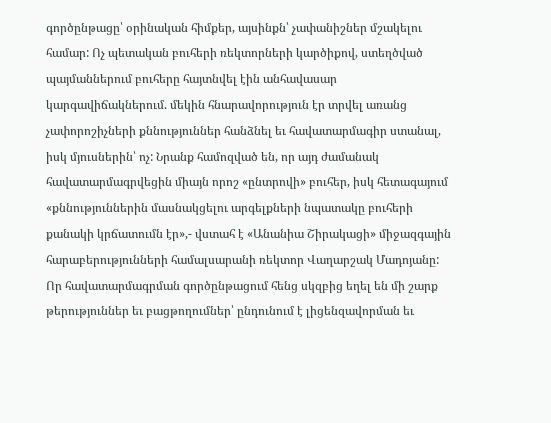գործընթացը՝ օրինական հիմքեր, այսինքն՝ չափանիշներ մշակելու համար: Ոչ պետական բուհերի ռեկտորների կարծիքով, ստեղծված պայմաններում բուհերը հայտնվել էին անհավասար կարգավիճակներում. մեկին հնարավորություն էր տրվել առանց չափորոշիչների քննություններ հանձնել եւ հավատարմագիր ստանալ, իսկ մյուսներին՝ ոչ: Նրանք համոզված են, որ այդ ժամանակ հավատարմագրվեցին միայն որոշ «ընտրովի» բուհեր, իսկ հետագայում «քննություններին մասնակցելու արգելքների նպատակը բուհերի քանակի կրճատումն էր»,- վստահ է «Անանիա Շիրակացի» միջազգային հարաբերությունների համալսարանի ռեկտոր Վաղարշակ Մադոյանը: Որ հավատարմագրման գործընթացում հենց սկզբից եղել են մի շարք թերություններ եւ բացթողումներ՝ ընդունում է լիցենզավորման եւ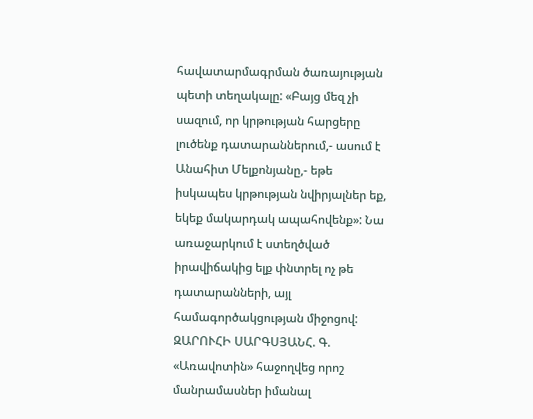հավատարմագրման ծառայության պետի տեղակալը: «Բայց մեզ չի սազում, որ կրթության հարցերը լուծենք դատարաններում,- ասում է Անահիտ Մելքոնյանը,- եթե իսկապես կրթության նվիրյալներ եք, եկեք մակարդակ ապահովենք»: Նա առաջարկում է ստեղծված իրավիճակից ելք փնտրել ոչ թե դատարանների, այլ համագործակցության միջոցով: ԶԱՐՈՒՀԻ ՍԱՐԳՍՅԱՆՀ. Գ. «Առավոտին» հաջողվեց որոշ մանրամասներ իմանալ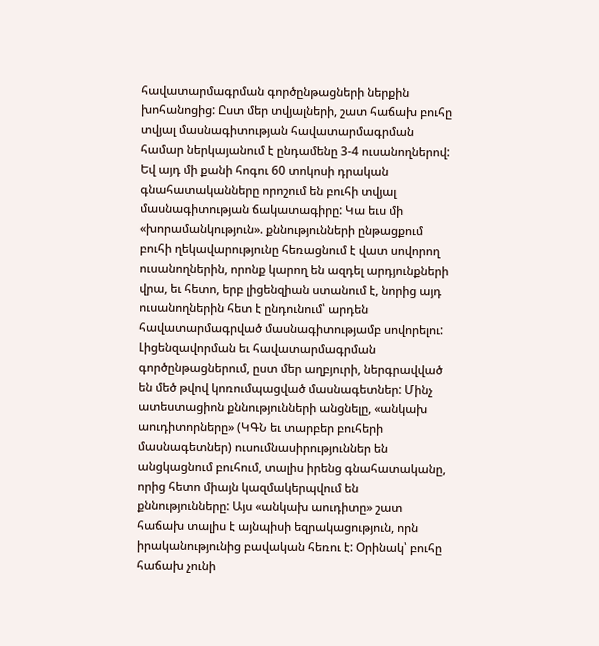հավատարմագրման գործընթացների ներքին խոհանոցից: Ըստ մեր տվյալների, շատ հաճախ բուհը տվյալ մասնագիտության հավատարմագրման համար ներկայանում է ընդամենը 3-4 ուսանողներով: Եվ այդ մի քանի հոգու 60 տոկոսի դրական գնահատականները որոշում են բուհի տվյալ մասնագիտության ճակատագիրը: Կա եւս մի «խորամանկություն». քննությունների ընթացքում բուհի ղեկավարությունը հեռացնում է վատ սովորող ուսանողներին, որոնք կարող են ազդել արդյունքների վրա, եւ հետո, երբ լիցենզիան ստանում է, նորից այդ ուսանողներին հետ է ընդունում՝ արդեն հավատարմագրված մասնագիտությամբ սովորելու: Լիցենզավորման եւ հավատարմագրման գործընթացներում, ըստ մեր աղբյուրի, ներգրավված են մեծ թվով կոռումպացված մասնագետներ: Մինչ ատեստացիոն քննությունների անցնելը, «անկախ աուդիտորները» (ԿԳՆ եւ տարբեր բուհերի մասնագետներ) ուսումնասիրություններ են անցկացնում բուհում, տալիս իրենց գնահատականը, որից հետո միայն կազմակերպվում են քննությունները: Այս «անկախ աուդիտը» շատ հաճախ տալիս է այնպիսի եզրակացություն, որն իրականությունից բավական հեռու է: Օրինակ՝ բուհը հաճախ չունի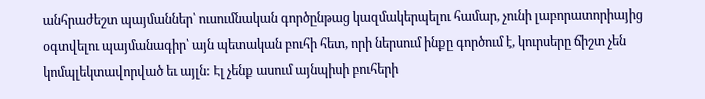անհրաժեշտ պայմաններ՝ ուսումնական գործընթաց կազմակերպելու համար, չունի լաբորատորիայից օգտվելու պայմանագիր՝ այն պետական բուհի հետ, որի ներսում ինքը գործում է, կուրսերը ճիշտ չեն կոմպլեկտավորված եւ այլն: Էլ չենք ասում այնպիսի բուհերի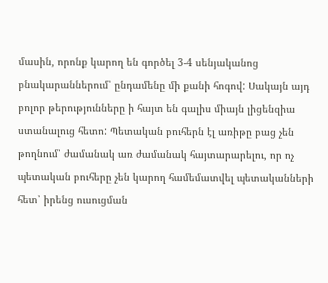մասին, որոնք կարող են գործել 3-4 սենյականոց բնակարաններում՝ ընդամենը մի քանի հոգով: Սակայն այդ բոլոր թերությունները ի հայտ են գալիս միայն լիցենզիա ստանալուց հետո: Պետական բուհերն էլ առիթը բաց չեն թողնում՝ ժամանակ առ ժամանակ հայտարարելու, որ ոչ պետական բուհերը չեն կարող համեմատվել պետականների հետ՝ իրենց ուսուցման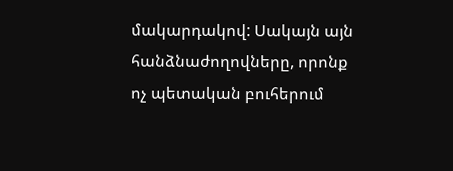մակարդակով: Սակայն այն հանձնաժողովները, որոնք ոչ պետական բուհերում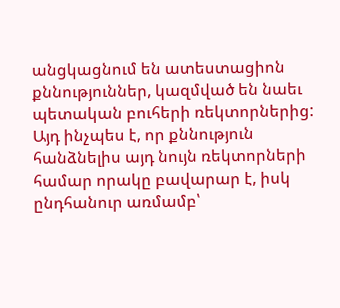անցկացնում են ատեստացիոն քննություններ, կազմված են նաեւ պետական բուհերի ռեկտորներից: Այդ ինչպես է, որ քննություն հանձնելիս այդ նույն ռեկտորների համար որակը բավարար է, իսկ ընդհանուր առմամբ՝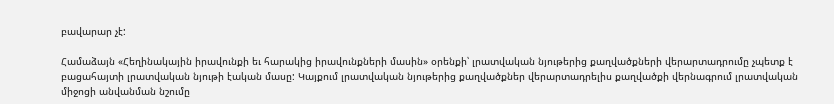բավարար չէ:

Համաձայն «Հեղինակային իրավունքի եւ հարակից իրավունքների մասին» օրենքի՝ լրատվական նյութերից քաղվածքների վերարտադրումը չպետք է բացահայտի լրատվական նյութի էական մասը: Կայքում լրատվական նյութերից քաղվածքներ վերարտադրելիս քաղվածքի վերնագրում լրատվական միջոցի անվանման նշումը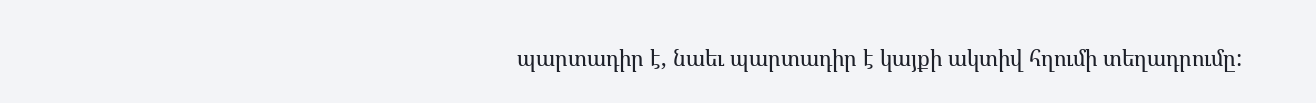պարտադիր է, նաեւ պարտադիր է կայքի ակտիվ հղումի տեղադրումը: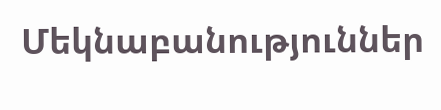Մեկնաբանություններ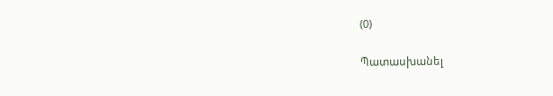(0)

Պատասխանել